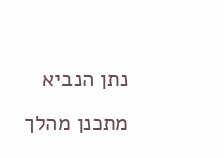נתן הנביא מתכנן מהלך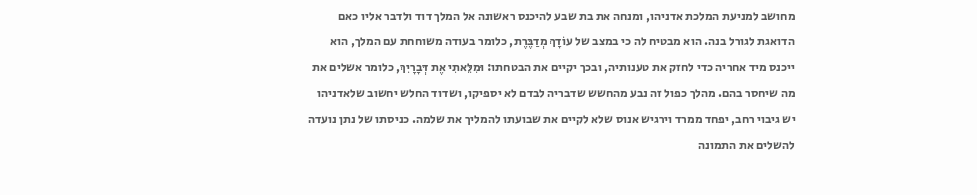מחושב למניעת המלכת אדניהו, ומנחה את בת שבע להיכנס ראשונה אל המלך דוד ולדבר אליו כאם הדואגת לגורל בנה. הוא מבטיח לה כי במצב של עוֹדָךְ מְדַבֶּרֶת, כלומר בעודה משוחחת עם המלך, הוא ייכנס מיד אחריה כדי לחזק את טענותיה, ובכך יקיים את הבטחתו: וּמִלֵּאתִי אֶת דְּבָרָיִךְ, כלומר אשלים את מה שיחסר בהם. מהלך כפול זה נבע מהחשש שדבריה לבדם לא יספיקו, ושדוד החלש יחשוב שלאדניהו יש גיבוי רחב, יפחד ממרד וירגיש אנוס שלא לקיים את שבועתו להמליך את שלמה. כניסתו של נתן נועדה להשלים את התמונה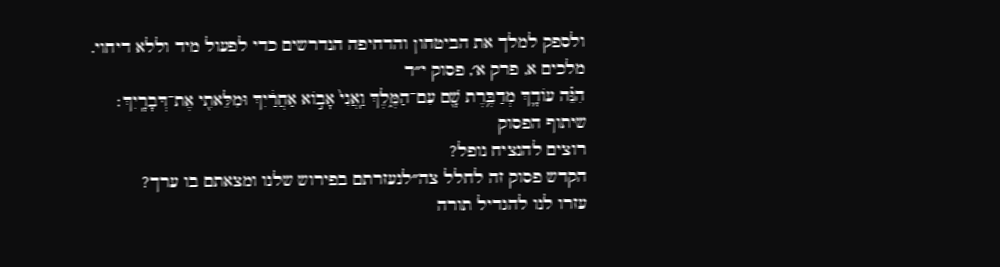ולספק למלך את הביטחון והדחיפה הנדרשים כדי לפעול מיד וללא דיחוי.
מלכים א, פרק א׳, פסוק י״ד
הִנֵּ֗ה עוֹדָ֛ךְ מְדַבֶּ֥רֶת שָׁ֖ם עִם־הַמֶּ֑לֶךְ וַֽאֲנִי֙ אָב֣וֹא אַחֲרַ֔יִךְ וּמִלֵּאתִ֖י אֶת־דְּבָרָֽיִךְ׃
שיתוף הפסוק
רוצים להנציח נופל?
הקדש פסוק זה לחלל צה״לנעזרתם בפירוש שלנו ומצאתם בו ערך?
עזרו לנו להגדיל תורה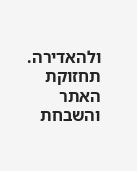ולהאדירה. תחזוקת האתר והשבחת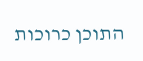התוכן כרוכות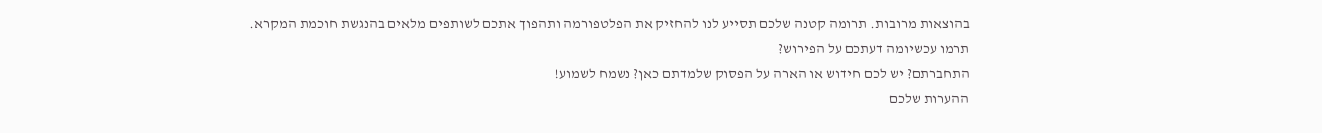בהוצאות מרובות. תרומה קטנה שלכם תסייע לנו להחזיק את הפלטפורמה ותהפוך אתכם לשותפים מלאים בהנגשת חוכמת המקרא.
תרמו עכשיומה דעתכם על הפירוש?
התחברתם? יש לכם חידוש או הארה על הפסוק שלמדתם כאן? נשמח לשמוע!
ההערות שלכם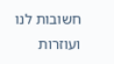חשובות לנו ועוזרות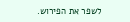לשפר את הפירוש.